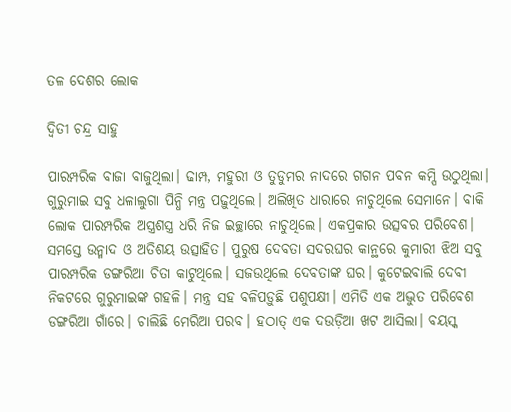ତଳ ଦେଶର ଲୋକ

ଦ୍ୱିତୀ ଚନ୍ଦ୍ର ସାହୁ

ପାରମ୍ପରିକ ବାଜା ବାଜୁଥିଲା। ଢାମ୍ପ, ମହୁରୀ ଓ ତୁଡୁମର ନାଦରେ ଗଗନ ପବନ କମ୍ପି ଉଠୁଥିଲା। ଗୁରୁମାଇ ସବୁ ଧଳାଲୁଗା ପିନ୍ଧି ମନ୍ତ୍ର ପଢ଼ୁଥିଲେ। ଅଲିଖିତ ଧାରାରେ ନାଚୁଥିଲେ ସେମାନେ। ବାକି ଲୋକ ପାରମ୍ପରିକ ଅସ୍ତ୍ରଶସ୍ତ୍ର ଧରି ନିଜ ଇଚ୍ଛାରେ ନାଚୁଥିଲେ। ଏକପ୍ରକାର ଉତ୍ସବର ପରିବେଶ। ସମସ୍ତେ ଉନ୍ମାଦ ଓ ଅତିଶୟ ଉତ୍ସାହିତ। ପୁରୁଷ ଦେବତା ସଦରଘର କାନ୍ଥରେ କୁମାରୀ ଝିଅ ସବୁ ପାରମ୍ପରିକ ଡଙ୍ଗରିଆ ଚିତା କାଟୁଥିଲେ। ସଜଉଥିଲେ ଦେବତାଙ୍କ ଘର। କୁଟେଇବାଲି ଦେବୀ ନିକଟରେ ଗୁରୁମାଇଙ୍କ ଗହଳି। ମନ୍ତ୍ର ସହ ବଳିପଡ଼ୁଛି ପଶୁପକ୍ଷୀ। ଏମିତି ଏକ ଅଦ୍ଭୁତ ପରିବେଶ ଡଙ୍ଗରିଆ ଗାଁରେ। ଚାଲିଛି ମେରିଆ ପରବ। ହଠାତ୍‌ ଏକ ଦଉଡ଼ିଆ ଖଟ ଆସିଲା। ବୟସ୍କ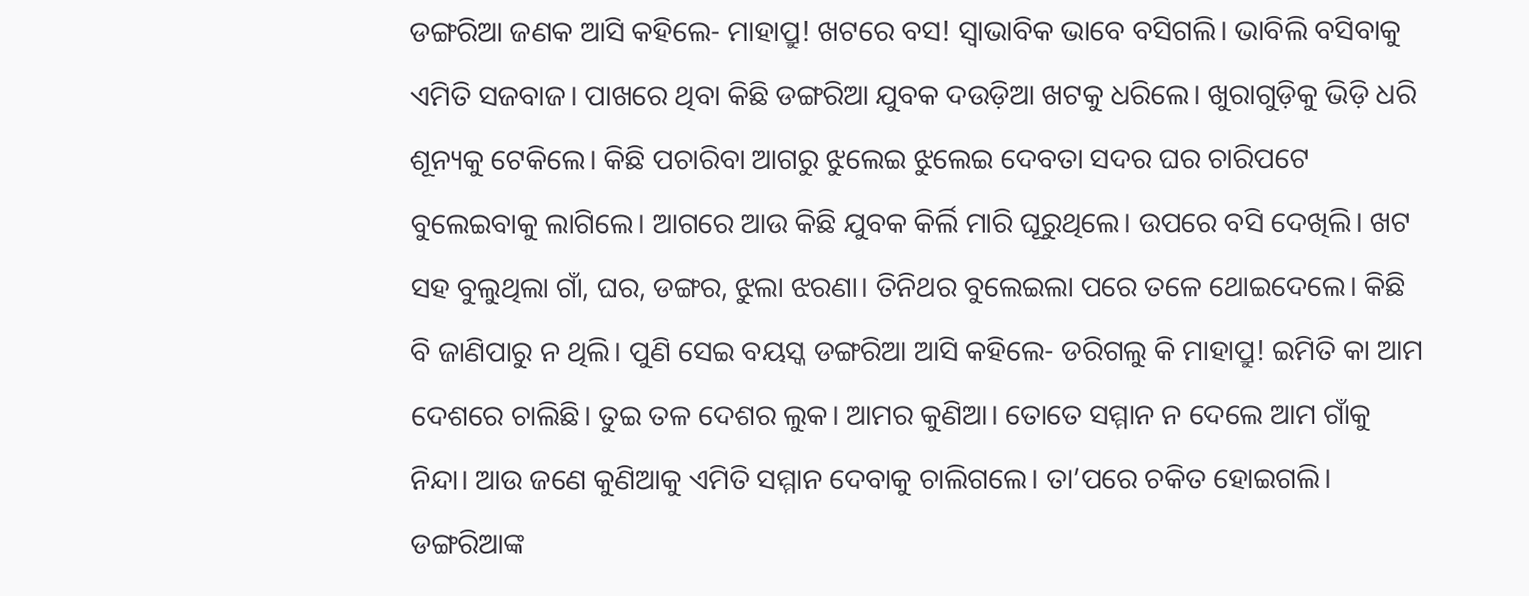ଡଙ୍ଗରିଆ ଜଣକ ଆସି କହିଲେ- ମାହାପ୍ରୁ! ଖଟରେ ବସ! ସ୍ବାଭାବିକ ଭାବେ ବସିଗଲି। ଭାବିଲି ବସିବାକୁ ଏମିତି ସଜବାଜ। ପାଖରେ ଥିବା କିଛି ଡଙ୍ଗରିଆ ଯୁବକ ଦଉଡ଼ିଆ ଖଟକୁ ଧରିଲେ। ଖୁରାଗୁଡ଼ିକୁ ଭିଡ଼ି ଧରି ଶୂନ୍ୟକୁ ଟେକିଲେ। କିଛି ପଚାରିବା ଆଗରୁ ଝୁଲେଇ ଝୁଲେଇ ଦେବତା ସଦର ଘର ଚାରିପଟେ ବୁଲେଇବାକୁ ଲାଗିଲେ। ଆଗରେ ଆଉ କିଛି ଯୁବକ କିର୍ଲି ମାରି ଘୂରୁଥିଲେ। ଉପରେ ବସି ଦେଖିଲି। ଖଟ ସହ ବୁଲୁଥିଲା ଗାଁ, ଘର, ଡଙ୍ଗର, ଝୁଲା ଝରଣା। ତିନିଥର ବୁଲେଇଲା ପରେ ତଳେ ଥୋଇଦେଲେ। କିଛି ବି ଜାଣିପାରୁ ନ ଥିଲି। ପୁଣି ସେଇ ବୟସ୍କ ଡଙ୍ଗରିଆ ଆସି କହିଲେ- ଡରିଗଲୁ କି ମାହାପ୍ରୁ! ଇମିତି କା ଆମ ଦେଶରେ ଚାଲିଛି। ତୁଇ ତଳ ଦେଶର ଲୁକ। ଆମର କୁଣିଆ। ତୋତେ ସମ୍ମାନ ନ ଦେଲେ ଆମ ଗାଁକୁ ନିନ୍ଦା। ଆଉ ଜଣେ କୁଣିଆକୁ ଏମିତି ସମ୍ମାନ ଦେବାକୁ ଚାଲିଗଲେ। ତା’ପରେ ଚକିତ ହୋଇଗଲି।
ଡଙ୍ଗରିଆଙ୍କ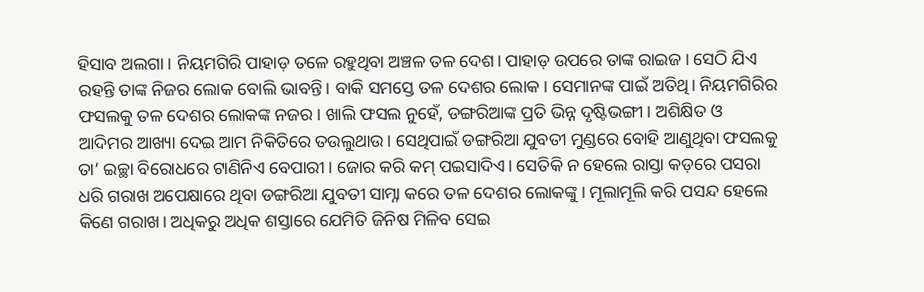ହିସାବ ଅଲଗା। ନିୟମଗିରି ପାହାଡ଼ ତଳେ ରହୁଥିବା ଅଞ୍ଚଳ ତଳ ଦେଶ। ପାହାଡ଼ ଉପରେ ତାଙ୍କ ରାଇଜ। ସେଠି ଯିଏ ରହନ୍ତି ତାଙ୍କ ନିଜର ଲୋକ ବୋଲି ଭାବନ୍ତି। ବାକି ସମସ୍ତେ ତଳ ଦେଶର ଲୋକ। ସେମାନଙ୍କ ପାଇଁ ଅତିଥି। ନିୟମଗିରିର ଫସଲକୁ ତଳ ଦେଶର ଲୋକଙ୍କ ନଜର। ଖାଲି ଫସଲ ନୁହେଁ, ଡଙ୍ଗରିଆଙ୍କ ପ୍ରତି ଭିନ୍ନ ଦୃଷ୍ଟିଭଙ୍ଗୀ। ଅଶିକ୍ଷିତ ଓ ଆଦିମର ଆଖ୍ୟା ଦେଇ ଆମ ନିକିତିରେ ତଉଲୁଥାଉ। ସେଥିପାଇଁ ଡଙ୍ଗରିଆ ଯୁବତୀ ମୁଣ୍ଡରେ ବୋହି ଆଣୁଥିବା ଫସଲକୁ ତା’ ଇଚ୍ଛା ବିରୋଧରେ ଟାଣିନିଏ ବେପାରୀ। ଜୋର କରି କମ୍‌ ପଇସାଦିଏ। ସେତିକି ନ ହେଲେ ରାସ୍ତା କଡ଼ରେ ପସରା ଧରି ଗରାଖ ଅପେକ୍ଷାରେ ଥିବା ଡଙ୍ଗରିଆ ଯୁବତୀ ସାମ୍ନା କରେ ତଳ ଦେଶର ଲୋକଙ୍କୁ। ମୂଲାମୂଲି କରି ପସନ୍ଦ ହେଲେ କିଣେ ଗରାଖ। ଅଧିକରୁ ଅଧିକ ଶସ୍ତାରେ ଯେମିତି ଜିନିଷ ମିଳିବ ସେଇ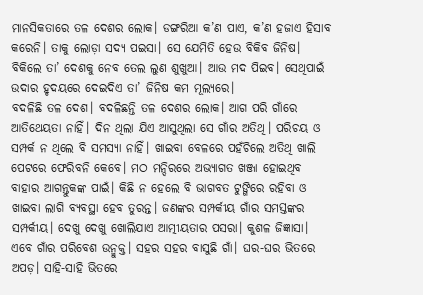ମାନସିକତାରେ ତଳ ଦେଶର ଲୋକ। ଡଙ୍ଗରିଆ କ’ଣ ପାଏ, କ’ଣ ହଜାଏ ହିସାବ କରେନି। ତାକୁ ଲୋଡ଼ା ସଦ୍ୟ ପଇସା। ସେ ଯେମିତି ହେଉ ବିକିବ ଜିନିଷ। ବିକିଲେ ତା’ ଦେଶକୁ ନେବ ତେଲ ଲୁଣ ଶୁଖୁଆ। ଆଉ ମଦ ପିଇବ। ସେଥିପାଇଁ ଉଦାର ହୃଦୟରେ ଦେଇଦିଏ ତା’ ଜିନିଷ କମ ମୂଲ୍ୟରେ।
ବଦଳିଛି ତଳ ଦେଶ। ବଦଳିଛନ୍ତି ତଳ ଦେଶର ଲୋକ। ଆଗ ପରି ଗାଁରେ ଆତିଥେୟତା ନାହିଁ। ଦିନ ଥିଲା ଯିଏ ଆସୁଥିଲା ସେ ଗାଁର ଅତିଥି। ପରିଚୟ ଓ ସମ୍ପର୍କ ନ ଥିଲେ ବି ସମସ୍ୟା ନାହିଁ। ଖାଇବା ବେଳରେ ପହଁଚିଲେ ଅତିଥି ଖାଲି ପେଟରେ ଫେରିବନି କେବେ। ମଠ ମନ୍ଦିରରେ ଅଭ୍ୟାଗତ ଖଞ୍ଜା ହୋଇଥିବ ବାହାର ଆଗନ୍ତୁକଙ୍କ ପାଇଁ। କିଛି ନ ହେଲେ ବି ଭାଗବତ ଟୁଙ୍ଗିରେ ରହିବା ଓ ଖାଇବା ଲାଗି ବ୍ୟବସ୍ଥା ହେବ ତୁରନ୍ତ। ଜଣଙ୍କର ସମ୍ପର୍କୀୟ ଗାଁର ସମସ୍ତଙ୍କର ସମ୍ପର୍କୀୟ। ଦେଖୁ ଦେଖୁ ଖୋଲିଯାଏ ଆତ୍ମୀୟତାର ପସରା। କୁଶଳ ଜିଜ୍ଞାସା। ଏବେ ଗାଁର ପରିବେଶ ଉନ୍ମୁକ୍ତ। ସହର ସହର ବାସୁଛି ଗାଁ। ଘର-ଘର ଭିତରେ ଅପଡ଼। ସାହି-ସାହି ଭିତରେ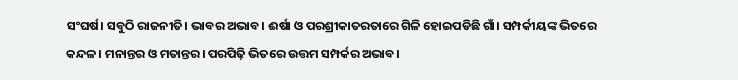ସଂଘର୍ଷ। ସବୁଠି ରାଜନୀତି। ଭାବର ଅଭାବ। ଈର୍ଷା ଓ ପରଶ୍ରୀକାତରତାରେ ଗିଳି ହୋଇପଡିଛି ଗାଁ। ସମ୍ପର୍କୀୟଙ୍କ ଭିତରେ କନ୍ଦଳ। ମନାନ୍ତର ଓ ମତାନ୍ତର। ପରପିଢ଼ି ଭିତରେ ଉତ୍ତମ ସମ୍ପର୍କର ଅଭାବ।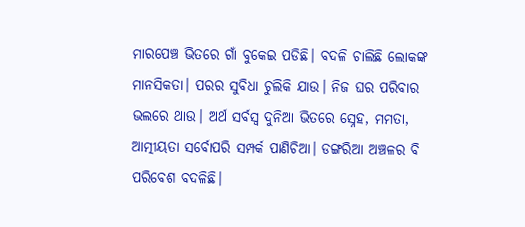ମାରପେଞ୍ଚ ଭିତରେ ଗାଁ ବୁକେଇ ପଡିଛି। ବଦଳି ଚାଲିଛି ଲୋକଙ୍କ ମାନସିକତା। ପରର ସୁବିଧା ଚୁଲିକି ଯାଉ। ନିଜ ଘର ପରିବାର ଭଲରେ ଥାଉ। ଅର୍ଥ ସର୍ବସ୍ବ ଦୁନିଆ ଭିତରେ ସ୍ନେହ, ମମତା, ଆତ୍ମୀୟତା ସର୍ବୋପରି ସମ୍ପର୍କ ପାଣିଚିଆ। ଡଙ୍ଗରିଆ ଅଞ୍ଚଳର ବି ପରିବେଶ ବଦଳିଛି।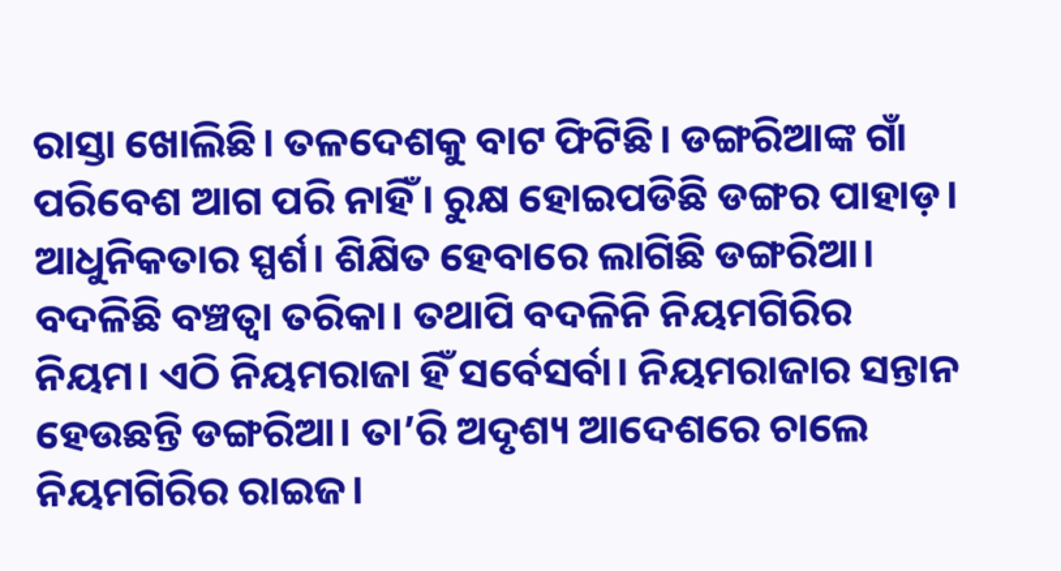ରାସ୍ତା ଖୋଲିଛି। ତଳଦେଶକୁ ବାଟ ଫିଟିଛି। ଡଙ୍ଗରିଆଙ୍କ ଗାଁ ପରିବେଶ ଆଗ ପରି ନାହିଁ। ରୁକ୍ଷ ହୋଇପଡିଛି ଡଙ୍ଗର ପାହାଡ଼। ଆଧୁନିକତାର ସ୍ପର୍ଶ। ଶିକ୍ଷିତ ହେବାରେ ଲାଗିଛି ଡଙ୍ଗରିଆ। ବଦଳିଛି ବଞ୍ଚତ୍ବା ତରିକା। ତଥାପି ବଦଳିନି ନିୟମଗିରିର ନିୟମ। ଏଠି ନିୟମରାଜା ହିଁ ସର୍ବେସର୍ବା। ନିୟମରାଜାର ସନ୍ତାନ ହେଉଛନ୍ତି ଡଙ୍ଗରିଆ। ତା’ରି ଅଦୃଶ୍ୟ ଆଦେଶରେ ଚାଲେ ନିୟମଗିରିର ରାଇଜ।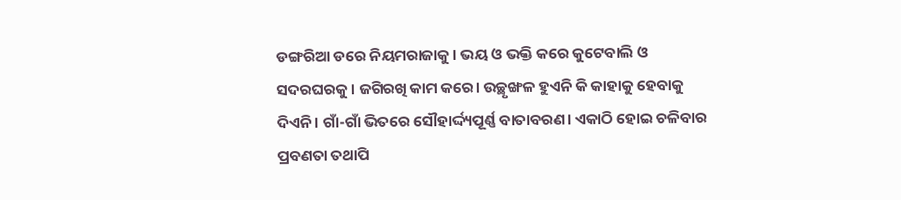ଡଙ୍ଗରିଆ ଡରେ ନିୟମରାଜାକୁ। ଭୟ ଓ ଭକ୍ତି କରେ କୁଟେବାଲି ଓ ସଦରଘରକୁ। ଜଗିରଖି କାମ କରେ। ଉଚ୍ଛୃଙ୍ଖଳ ହୁଏନି କି କାହାକୁ ହେବାକୁ ଦିଏନି। ଗାଁ-ଗାଁ ଭିତରେ ସୌହାର୍ଦ୍ଦ୍ୟପୂର୍ଣ୍ଣ ବାତାବରଣ। ଏକାଠି ହୋଇ ଚଳିବାର ପ୍ରବଣତା ତଥାପି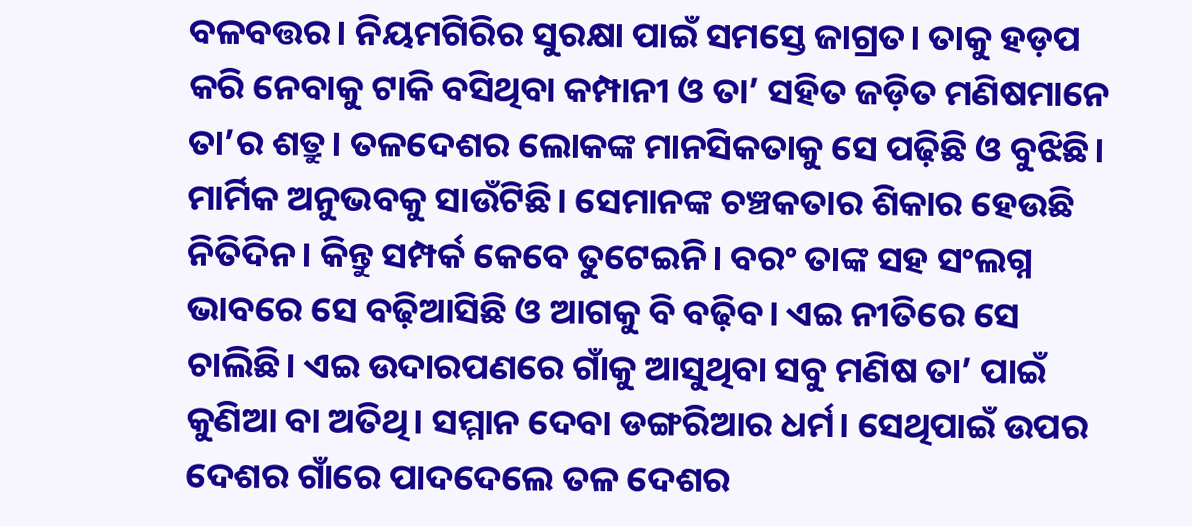ବଳବତ୍ତର। ନିୟମଗିରିର ସୁରକ୍ଷା ପାଇଁ ସମସ୍ତେ ଜାଗ୍ରତ। ତାକୁ ହଡ଼ପ କରି ନେବାକୁ ଟାକି ବସିଥିବା କମ୍ପାନୀ ଓ ତା’ ସହିତ ଜଡ଼ିତ ମଣିଷମାନେ ତା’ର ଶତ୍ରୁ। ତଳଦେଶର ଲୋକଙ୍କ ମାନସିକତାକୁ ସେ ପଢ଼ିଛି ଓ ବୁଝିଛି। ମାର୍ମିକ ଅନୁଭବକୁ ସାଉଁଟିଛି। ସେମାନଙ୍କ ଚଞ୍ଚକତାର ଶିକାର ହେଉଛି ନିତିଦିନ। କିନ୍ତୁ ସମ୍ପର୍କ କେବେ ତୁଟେଇନି। ବରଂ ତାଙ୍କ ସହ ସଂଲଗ୍ନ ଭାବରେ ସେ ବଢ଼ିଆସିଛି ଓ ଆଗକୁ ବି ବଢ଼ିବ। ଏଇ ନୀତିରେ ସେ ଚାଲିଛି। ଏଇ ଉଦାରପଣରେ ଗାଁକୁ ଆସୁଥିବା ସବୁ ମଣିଷ ତା’ ପାଇଁ କୁଣିଆ ବା ଅତିଥି। ସମ୍ମାନ ଦେବା ଡଙ୍ଗରିଆର ଧର୍ମ। ସେଥିପାଇଁ ଉପର ଦେଶର ଗାଁରେ ପାଦଦେଲେ ତଳ ଦେଶର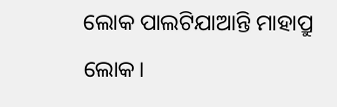ଲୋକ ପାଲଟିଯାଆନ୍ତି ମାହାପ୍ରୁ ଲୋକ।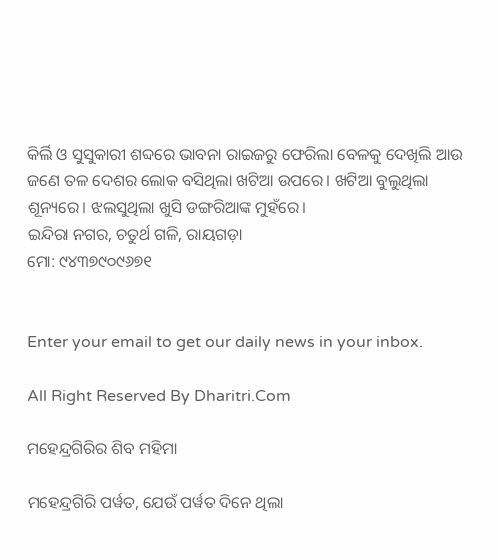କିର୍ଲି ଓ ସୁସୁକାରୀ ଶବ୍ଦରେ ଭାବନା ରାଇଜରୁ ଫେରିଲା ବେଳକୁ ଦେଖିଲି ଆଉ ଜଣେ ତଳ ଦେଶର ଲୋକ ବସିଥିଲା ଖଟିଆ ଉପରେ। ଖଟିଆ ବୁଲୁଥିଲା ଶୂନ୍ୟରେ। ଝଲସୁଥିଲା ଖୁସି ଡଙ୍ଗରିଆଙ୍କ ମୁହଁରେ।
ଇନ୍ଦିରା ନଗର, ଚତୁର୍ଥ ଗଳି, ରାୟଗଡ଼ା
ମୋ: ୯୪୩୭୯୦୯୬୭୧


Enter your email to get our daily news in your inbox.

All Right Reserved By Dharitri.Com

ମହେନ୍ଦ୍ରଗିରିର ଶିବ ମହିମା

ମହେନ୍ଦ୍ରଗିରି ପର୍ୱତ, ଯେଉଁ ପର୍ୱତ ଦିନେ ଥିଲା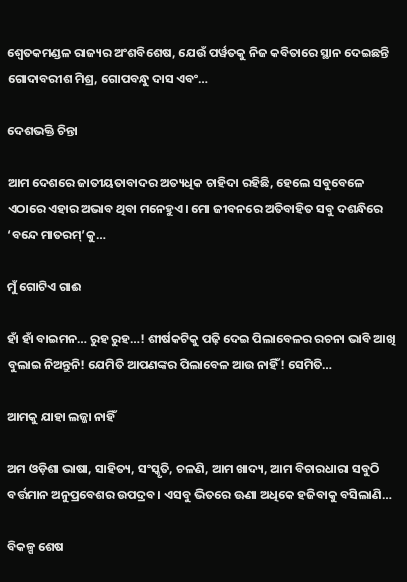ଶ୍ୱେତକମଣ୍ଡଳ ରାଜ୍ୟର ଅଂଶବିଶେଷ, ଯେଉଁ ପର୍ୱତକୁ ନିଜ କବିତାରେ ସ୍ଥାନ ଦେଇଛନ୍ତି ଗୋଦାବରୀଶ ମିଶ୍ର, ଗୋପବନ୍ଧୁ ଦାସ ଏବଂ…

ଦେଶଭକ୍ତି ଚିନ୍ତା

ଆମ ଦେଶରେ ଜାତୀୟତାବାଦର ଅତ୍ୟଧିକ ଚାହିଦା ରହିଛି, ହେଲେ ସବୁବେଳେ ଏଠାରେ ଏହାର ଅଭାବ ଥିବା ମନେହୁଏ। ମୋ ଜୀବନରେ ଅତିବାହିତ ସବୁ ଦଶନ୍ଧିରେ ‘ବନ୍ଦେ ମାତରମ୍‌’କୁ…

ମୁଁ ଗୋଟିଏ ଗାଈ

ହାଁ ହାଁ ବାଇମନ… ରୁହ ରୁହ…! ଶୀର୍ଷକଟିକୁ ପଢ଼ି ଦେଇ ପିଲାବେଳର ରଚନା ଭାବି ଆଖି ବୁଲାଇ ନିଅନ୍ତୁନି! ଯେମିତି ଆପଣଙ୍କର ପିଲାବେଳ ଆଉ ନାହିଁ! ସେମିତି…

ଆମକୁ ଯାହା ଲଜ୍ଜା ନାହିଁ

ଅମ ଓଡ଼ିଶା ଭାଷା, ସାହିତ୍ୟ, ସଂସ୍କୃତି, ଚଳଣି, ଆମ ଖାଦ୍ୟ, ଆମ ବିଚାରଧାରା ସବୁଠି ବର୍ତ୍ତମାନ ଅନୁପ୍ରବେଶର ଉପଦ୍ରବ। ଏସବୁ ଭିତରେ ଊଣା ଅଧିକେ ହଜିବାକୁ ବସିଲାଣି…

ବିକଳ୍ପ ଶେଷ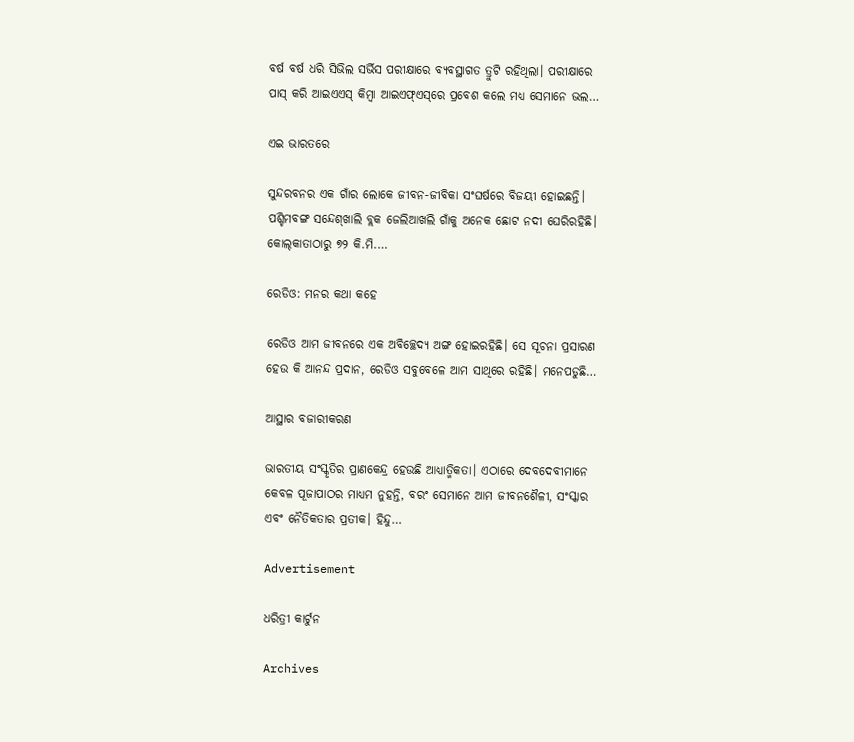ବର୍ଷ ବର୍ଷ ଧରି ସିଭିଲ ସର୍ଭିସ ପରୀକ୍ଷାରେ ବ୍ୟବସ୍ଥାଗତ ତ୍ରୁଟି ରହିଥିଲା। ପରୀକ୍ଷାରେ ପାସ୍‌ କରି ଆଇଏଏସ୍‌ କିମ୍ବା ଆଇଏଫ୍‌ଏସ୍‌ରେ ପ୍ରବେଶ କଲେ ମଧ୍ୟ ସେମାନେ ଭଲ…

ଏଇ ଭାରତରେ

ସୁନ୍ଦରବନର ଏକ ଗାଁର ଲୋକେ ଜୀବନ-ଜୀବିକା ସଂଘର୍ଷରେ ବିଜୟୀ ହୋଇଛନ୍ତି। ପଶ୍ଚିମବଙ୍ଗ ସନ୍ଦେଶ୍‌ଖାଲି ବ୍ଲକ ଜେଲିଆଖଲି ଗାଁକୁ ଅନେକ ଛୋଟ ନଦୀ ଘେରିରହିଛି। କୋଲ୍‌କାତାଠାରୁ ୭୨ କି.ମି.…

ରେଡିଓ: ମନର କଥା କହେ

ରେଡିଓ ଆମ ଜୀବନରେ ଏକ ଅବିଚ୍ଛେଦ୍ୟ ଅଙ୍ଗ ହୋଇରହିଛି। ସେ ସୂଚନା ପ୍ରସାରଣ ହେଉ କି ଆନନ୍ଦ ପ୍ରଦାନ, ରେଡିଓ ସବୁବେଳେ ଆମ ସାଥିରେ ରହିଛି। ମନେପଡୁଛି…

ଆସ୍ଥାର ବଜାରୀକରଣ

ଭାରତୀୟ ସଂସ୍କୃତିର ପ୍ରାଣକେନ୍ଦ୍ର ହେଉଛି ଆଧ୍ୟାତ୍ମିକତା। ଏଠାରେ ଦେବଦେବୀମାନେ କେବଳ ପୂଜାପାଠର ମାଧ୍ୟମ ନୁହନ୍ତି, ବରଂ ସେମାନେ ଆମ ଜୀବନଶୈଳୀ, ସଂସ୍କାର ଏବଂ ନୈତିକତାର ପ୍ରତୀକ। ହିନ୍ଦୁ…

Advertisement

ଧରିତ୍ରୀ କାର୍ଟୁନ

Archives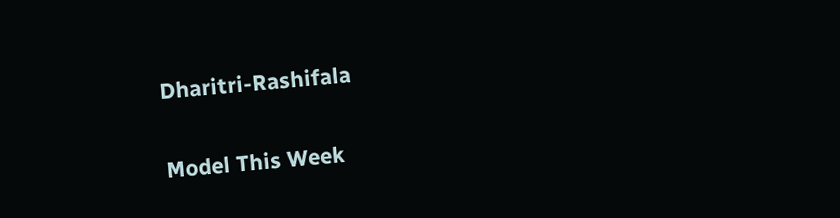Dharitri-Rashifala

Model This Week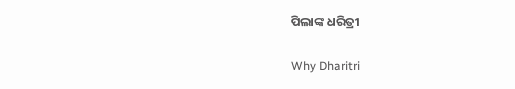ପିଲାଙ୍କ ଧରିତ୍ରୀ

Why Dharitri